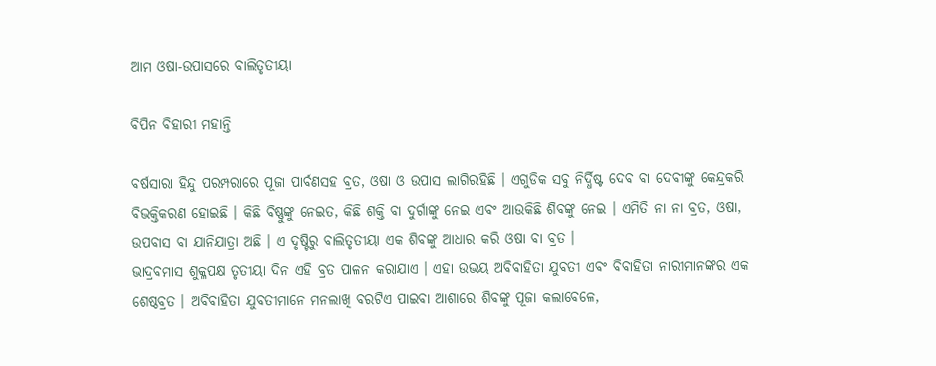ଆମ ଓଷା-ଉପାସରେ ବାଲିତୃତୀୟା

ବିପିନ ବିହାରୀ ମହାନ୍ତି

ବର୍ଷସାରା ହିନ୍ଦୁ ପରମ୍ପରାରେ ପୂଜା ପାର୍ବଣସହ ବ୍ରତ, ଓଷା ଓ ଉପାସ ଲାଗିରହିଛି । ଏଗୁଡିକ ସବୁ ନିର୍ଦ୍ଧିଷ୍ଟ ଦେବ ବା ଦେବୀଙ୍କୁ କେନ୍ଦ୍ରକରି ବିଭକ୍ତିକରଣ ହୋଇଛି । କିଛି ବିଷ୍ଣୁଙ୍କୁ ନେଇତ, କିଛି ଶକ୍ତି ବା ଦୁର୍ଗାଙ୍କୁ ନେଇ ଏବଂ ଆଉକିଛି ଶିବଙ୍କୁ ନେଇ । ଏମିତି ନା ନା ବ୍ରତ, ଓଷା, ଉପବାସ ବା ଯାନିଯାତ୍ରା ଅଛି । ଏ ଦୃଷ୍ଟିରୁ ବାଲିତୃତୀୟା ଏକ ଶିବଙ୍କୁ ଆଧାର କରି ଓଷା ବା ବ୍ରତ ।
ଭାଦ୍ରବମାସ ଶୁକ୍ଳପକ୍ଷ ତୃତୀୟା ଦିନ ଏହି ବ୍ରତ ପାଳନ କରାଯାଏ । ଏହା ଉଭୟ ଅବିବାହିତା ଯୁବତୀ ଏବଂ ବିବାହିତା ନାରୀମାନଙ୍କର ଏକ ଶେଷ୍ଠବ୍ରତ । ଅବିବାହିତା ଯୁବତୀମାନେ ମନଲାଖି ବରଟିଏ ପାଇବା ଆଶାରେ ଶିବଙ୍କୁ ପୂଜା କଲାବେଳେ,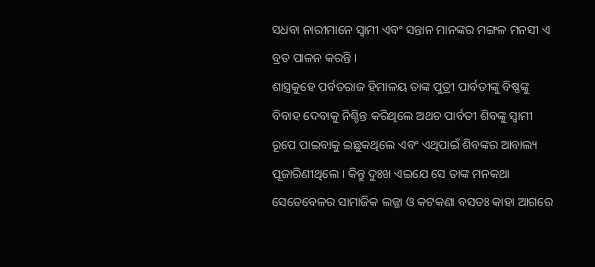ସଧବା ନାରୀମାନେ ସ୍ୱାମୀ ଏବଂ ସନ୍ତାନ ମାନଙ୍କର ମଙ୍ଗଳ ମନସୀ ଏ ବ୍ରତ ପାଳନ କରନ୍ତି ।
ଶାସ୍ତ୍ରକୁହେ ପର୍ବତରାଜ ହିମାଳୟ ତାଙ୍କ ପୁତ୍ରୀ ପାର୍ବତୀଙ୍କୁ ବିଷ୍ଣଙ୍କୁ ବିବାହ ଦେବାକୁ ନିଶ୍ଚିନ୍ତ କରିଥିଲେ ଅଥଚ ପାର୍ବତୀ ଶିବଙ୍କୁ ସ୍ୱାମୀ ରୂପେ ପାଇବାକୁ ଇଛୁକଥିଲେ ଏବଂ ଏଥିପାଇଁ ଶିବଙ୍କର ଆବାଲ୍ୟ ପୂଜାରିଣୀଥିଲେ । କିନ୍ତୁ ଦୁଃଖ ଏଇଯେ ସେ ତାଙ୍କ ମନକଥା ସେତେବେଳର ସାମାଜିକ ଲଜ୍ଜା ଓ କଟକଣା ବସତଃ କାହା ଆଗରେ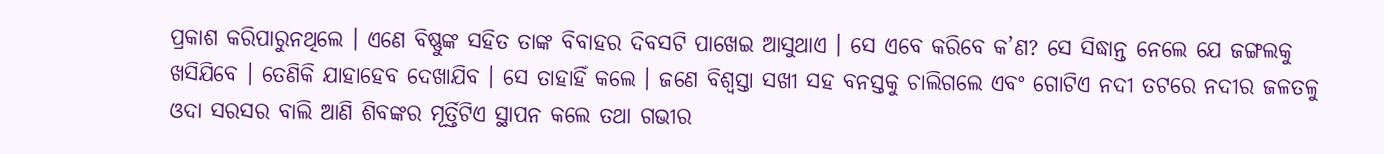ପ୍ରକାଶ କରିପାରୁନଥିଲେ । ଏଣେ ବିଷ୍ଣୁଙ୍କ ସହିତ ତାଙ୍କ ବିବାହର ଦିବସଟି ପାଖେଇ ଆସୁଥାଏ । ସେ ଏବେ କରିବେ କ’ଣ? ସେ ସିଦ୍ଧାନ୍ତ ନେଲେ ଯେ ଜଙ୍ଗଲକୁ ଖସିଯିବେ । ତେଣିକି ଯାହାହେବ ଦେଖାଯିବ । ସେ ତାହାହିଁ କଲେ । ଜଣେ ବିଶ୍ୱସ୍ତା ସଖୀ ସହ ବନସ୍ତକୁ ଚାଲିଗଲେ ଏବଂ ଗୋଟିଏ ନଦୀ ତଟରେ ନଦୀର ଜଳତଳୁ ଓଦା ସରସର ବାଲି ଆଣି ଶିବଙ୍କର ମୂର୍ତ୍ତିଟିଏ ସ୍ଥାପନ କଲେ ତଥା ଗଭୀର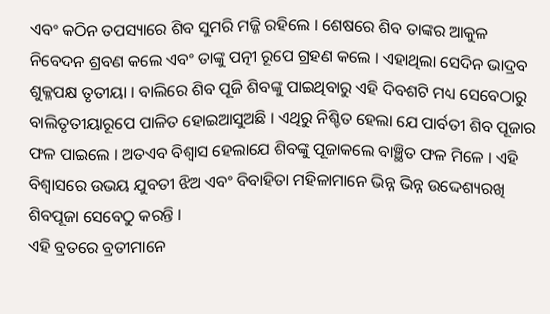ଏବଂ କଠିନ ତପସ୍ୟାରେ ଶିବ ସୁମରି ମଜ୍ଜି ରହିଲେ । ଶେଷରେ ଶିବ ତାଙ୍କର ଆକୁଳ ନିବେଦନ ଶ୍ରବଣ କଲେ ଏବଂ ତାଙ୍କୁ ପତ୍ନୀ ରୂପେ ଗ୍ରହଣ କଲେ । ଏହାଥିଲା ସେଦିନ ଭାଦ୍ରବ ଶୁକ୍ଳପକ୍ଷ ତୃତୀୟା । ବାଲିରେ ଶିବ ପୂଜି ଶିବଙ୍କୁ ପାଇଥିବାରୁ ଏହି ଦିବଶଟି ମଧ୍ୟ ସେବେଠାରୁ ବାଲିତୃତୀୟାରୂପେ ପାଳିତ ହୋଇଆସୁଅଛି । ଏଥିରୁ ନିଶ୍ଚିତ ହେଲା ଯେ ପାର୍ବତୀ ଶିବ ପୂଜାର ଫଳ ପାଇଲେ । ଅତଏବ ବିଶ୍ୱାସ ହେଲାଯେ ଶିବଙ୍କୁ ପୂଜାକଲେ ବାଞ୍ଛିତ ଫଳ ମିଳେ । ଏହି ବିଶ୍ୱାସରେ ଉଭୟ ଯୁବତୀ ଝିଅ ଏବଂ ବିବାହିତା ମହିଳାମାନେ ଭିନ୍ନ ଭିନ୍ନ ଉଦ୍ଦେଶ୍ୟରଖି ଶିବପୂଜା ସେବେଠୁ କରନ୍ତି ।
ଏହି ବ୍ରତରେ ବ୍ରତୀମାନେ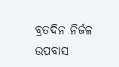ବ୍ରତଦିନ ନିର୍ଜଳ ଉପବାସ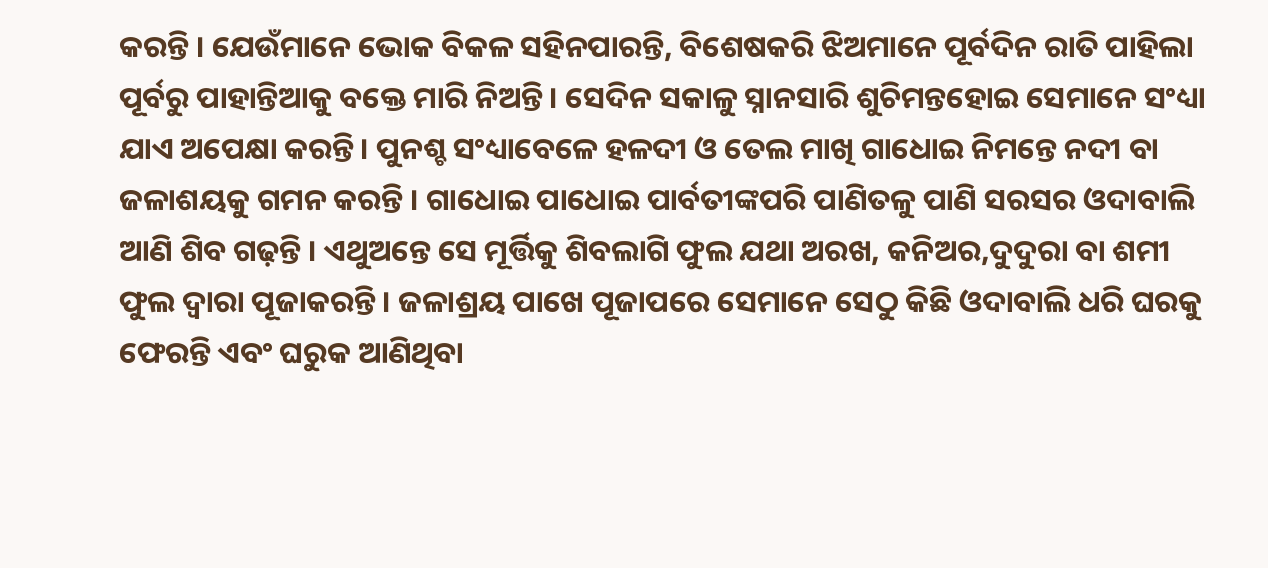କରନ୍ତି । ଯେଉଁମାନେ ଭୋକ ବିକଳ ସହିନପାରନ୍ତି, ବିଶେଷକରି ଝିଅମାନେ ପୂର୍ବଦିନ ରାତି ପାହିଲା ପୂର୍ବରୁ ପାହାନ୍ତିଆକୁ ବକ୍ତେ ମାରି ନିଅନ୍ତି । ସେଦିନ ସକାଳୁ ସ୍ନାନସାରି ଶୁଚିମନ୍ତହୋଇ ସେମାନେ ସଂଧ୍ୟା ଯାଏ ଅପେକ୍ଷା କରନ୍ତି । ପୁନଶ୍ଚ ସଂଧ୍ୟାବେଳେ ହଳଦୀ ଓ ତେଲ ମାଖି ଗାଧୋଇ ନିମନ୍ତେ ନଦୀ ବା ଜଳାଶୟକୁ ଗମନ କରନ୍ତି । ଗାଧୋଇ ପାଧୋଇ ପାର୍ବତୀଙ୍କପରି ପାଣିତଳୁ ପାଣି ସରସର ଓଦାବାଲି ଆଣି ଶିବ ଗଢ଼ନ୍ତି । ଏଥୁଅନ୍ତେ ସେ ମୂର୍ତ୍ତିକୁ ଶିବଲାଗି ଫୁଲ ଯଥା ଅରଖ, କନିଅର,ଦୁଦୁରା ବା ଶମୀ ଫୁଲ ଦ୍ୱାରା ପୂଜାକରନ୍ତି । ଜଳାଶ୍ରୟ ପାଖେ ପୂଜାପରେ ସେମାନେ ସେଠୁ କିଛି ଓଦାବାଲି ଧରି ଘରକୁ ଫେରନ୍ତି ଏବଂ ଘରୁକ ଆଣିଥିବା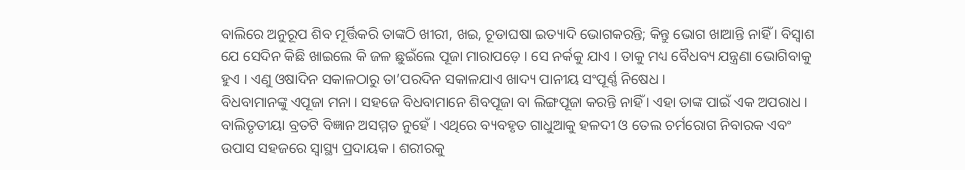ବାଲିରେ ଅନୁରୂପ ଶିବ ମୂର୍ତ୍ତିକରି ତାଙ୍କଠି ଖୀରୀ, ଖଇ, ଚୂଡାଘଷା ଇତ୍ୟାଦି ଭୋଗକରନ୍ତି; କିନ୍ତୁ ଭୋଗ ଖାଆନ୍ତି ନାହିଁ । ବିସ୍ୱାଶ ଯେ ସେଦିନ କିଛି ଖାଇଲେ କି ଜଳ ଛୁଇଁଲେ ପୂଜା ମାରାପଡ଼େ । ସେ ନର୍କକୁ ଯାଏ । ତାକୁ ମଧ୍ୟ ବୈଧବ୍ୟ ଯନ୍ତ୍ରଣା ଭୋଗିବାକୁ ହୁଏ । ଏଣୁ ଓଷାଦିନ ସକାଳଠାରୁ ତା’ପରଦିନ ସକାଳଯାଏ ଖାଦ୍ୟ ପାନୀୟ ସଂପୂର୍ଣ୍ଣ ନିଷେଧ ।
ବିଧବାମାନଙ୍କୁ ଏପୂଜା ମନା । ସହଜେ ବିଧବାମାନେ ଶିବପୂଜା ବା ଲିଙ୍ଗପୂଜା କରନ୍ତି ନାହିଁ । ଏହା ତାଙ୍କ ପାଇଁ ଏକ ଅପରାଧ ।
ବାଲିତୃତୀୟା ବ୍ରତଟି ବିଜ୍ଞାନ ଅସମ୍ମତ ନୁହେଁ । ଏଥିରେ ବ୍ୟବହୃତ ଗାଧୁଆକୁ ହଳଦୀ ଓ ତେଲ ଚର୍ମରୋଗ ନିବାରକ ଏବଂ ଉପାସ ସହଜରେ ସ୍ୱାସ୍ଥ୍ୟ ପ୍ରଦାୟକ । ଶରୀରକୁ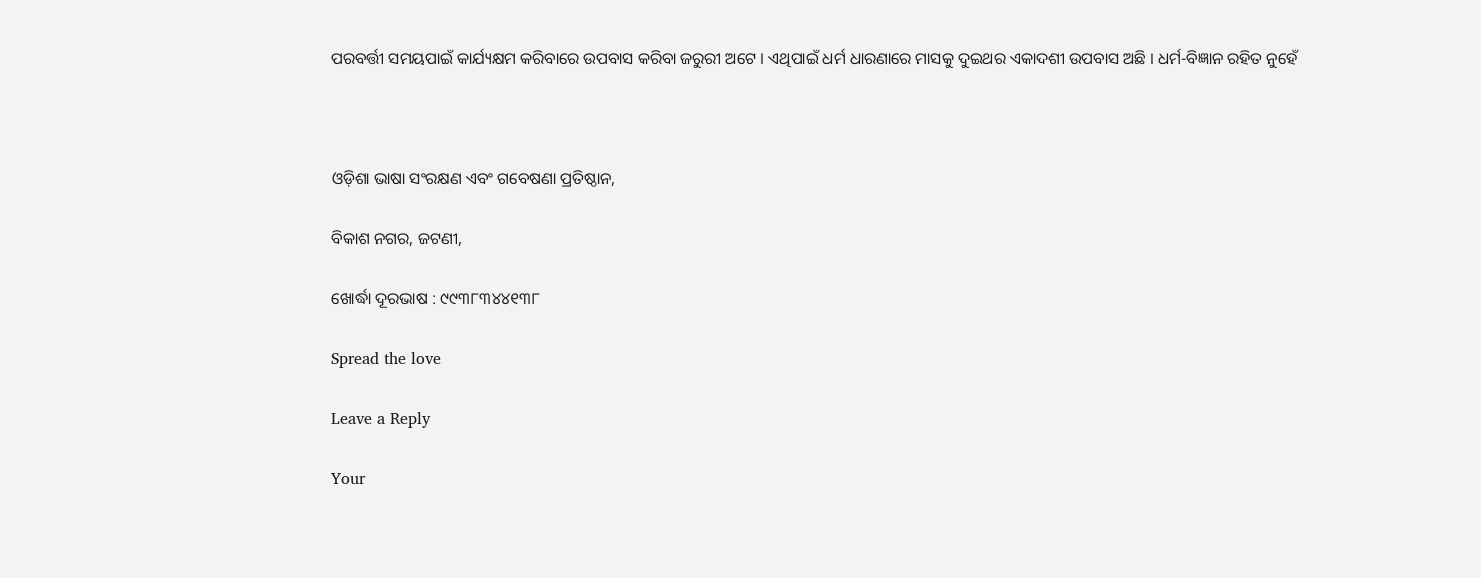ପରବର୍ତ୍ତୀ ସମୟପାଇଁ କାର୍ଯ୍ୟକ୍ଷମ କରିବାରେ ଉପବାସ କରିବା ଜରୁରୀ ଅଟେ । ଏଥିପାଇଁ ଧର୍ମ ଧାରଣାରେ ମାସକୁ ଦୁଇଥର ଏକାଦଶୀ ଉପବାସ ଅଛି । ଧର୍ମ-ବିଜ୍ଞାନ ରହିତ ନୁହେଁ



ଓଡ଼ିଶା ଭାଷା ସଂରକ୍ଷଣ ଏବଂ ଗବେଷଣା ପ୍ରତିଷ୍ଠାନ,

ବିକାଶ ନଗର, ଜଟଣୀ,

ଖୋର୍ଦ୍ଧା ଦୂରଭାଷ : ୯୯୩୮୩୪୪୧୩୮

Spread the love

Leave a Reply

Your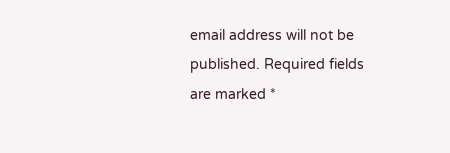email address will not be published. Required fields are marked *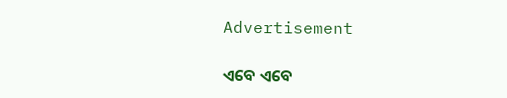Advertisement

ଏବେ ଏବେ